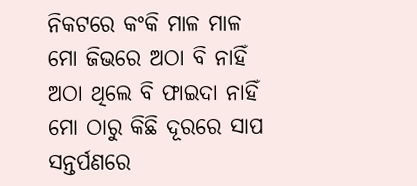ନିକଟରେ କଂକି ମାଳ ମାଳ
ମୋ ଜିଭରେ ଅଠା ବି ନାହିଁ
ଅଠା ଥିଲେ ବି ଫାଇଦା ନାହିଁ
ମୋ ଠାରୁ କିଛି ଦୂରରେ ସାପ
ସନ୍ତର୍ପଣରେ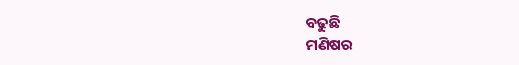ବଢୁଛି
ମଣିଷର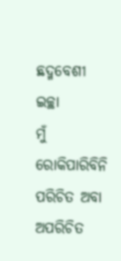ଛଦ୍ମବେଶୀ ଇଚ୍ଛା
ମୁଁ ରୋକିପାରିବିନି
ପରିଚିତ ଅବା ଅପରିଚିତ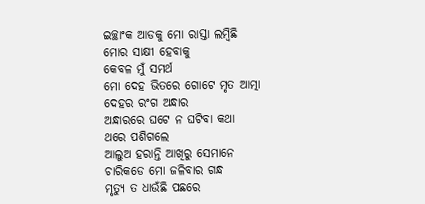ଇଚ୍ଛାଂକ ଆଡକୁ ମୋ ରାସ୍ତା ଲମ୍ବିଛି
ମୋର ସାକ୍ଷୀ ହେବାକୁ
କେବଳ ମୁଁ ସମର୍ଥ
ମୋ ଦେହ ଭିତରେ ଗୋଟେ ମୃତ ଆତ୍ମା
ଦେହର ରଂଗ ଅନ୍ଧାର
ଅନ୍ଧାରରେ ଘଟେ ନ ଘଟିବା କଥା
ଥରେ ପଶିଗଲେ
ଆଲୁଅ ହରାନ୍ତି ଆଖିରୁ ସେମାନେ
ଚାରିକଡେ ମୋ ଜଳିବାର ଗନ୍ଧ
ମୃତ୍ୟୁ ତ ଧାଉଁଛି ପଛରେ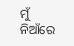ମୁଁ ନିଆଁରେ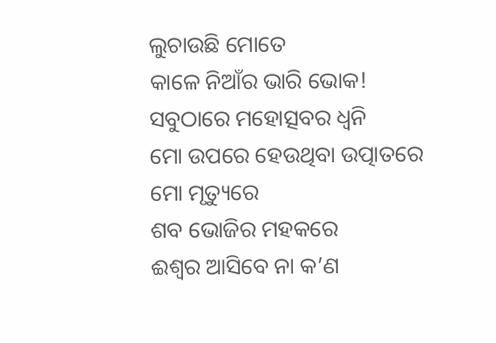ଲୁଚାଉଛି ମୋତେ
କାଳେ ନିଆଁର ଭାରି ଭୋକ!
ସବୁଠାରେ ମହୋତ୍ସବର ଧ୍ୱନି
ମୋ ଉପରେ ହେଉଥିବା ଉତ୍ପାତରେ
ମୋ ମୃତ୍ୟୁରେ
ଶବ ଭୋଜିର ମହକରେ
ଈଶ୍ୱର ଆସିବେ ନା କ’ଣ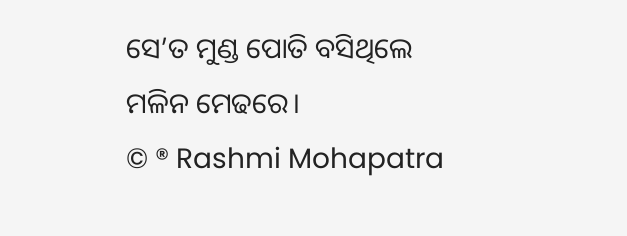ସେ’ତ ମୁଣ୍ଡ ପୋତି ବସିଥିଲେ
ମଳିନ ମେଢରେ।
© ® Rashmi Mohapatra